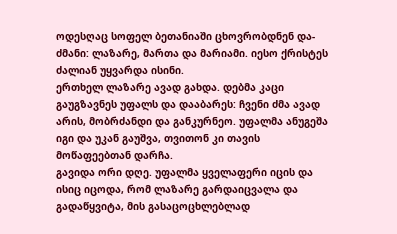ოდესღაც სოფელ ბეთანიაში ცხოვრობდნენ და-ძმანი: ლაზარე, მართა და მარიამი. იესო ქრისტეს ძალიან უყვარდა ისინი.
ერთხელ ლაზარე ავად გახდა. დებმა კაცი გაუგზავნეს უფალს და დააბარეს: ჩვენი ძმა ავად არის, მობრძანდი და განკურნეო. უფალმა ანუგეშა იგი და უკან გაუშვა, თვითონ კი თავის მოწაფეებთან დარჩა.
გავიდა ორი დღე. უფალმა ყველაფერი იცის და ისიც იცოდა, რომ ლაზარე გარდაიცვალა და გადაწყვიტა, მის გასაცოცხლებლად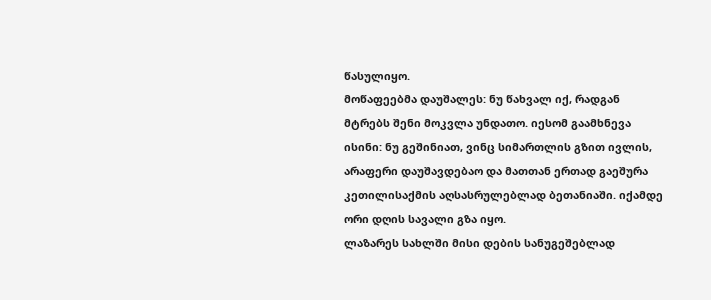წასულიყო.
მოწაფეებმა დაუშალეს: ნუ წახვალ იქ, რადგან მტრებს შენი მოკვლა უნდათო. იესომ გაამხნევა ისინი: ნუ გეშინიათ, ვინც სიმართლის გზით ივლის, არაფერი დაუშავდებაო და მათთან ერთად გაეშურა კეთილისაქმის აღსასრულებლად ბეთანიაში. იქამდე ორი დღის სავალი გზა იყო.
ლაზარეს სახლში მისი დების სანუგეშებლად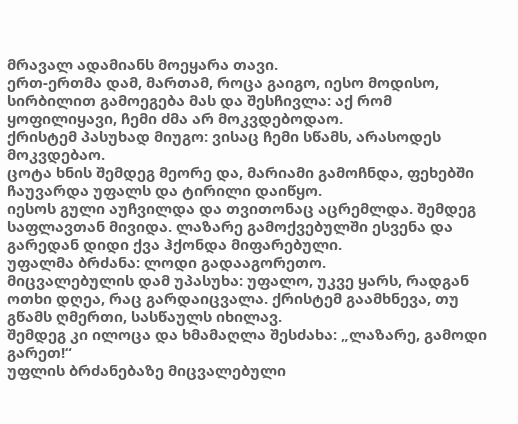მრავალ ადამიანს მოეყარა თავი.
ერთ-ერთმა დამ, მართამ, როცა გაიგო, იესო მოდისო, სირბილით გამოეგება მას და შესჩივლა: აქ რომ ყოფილიყავი, ჩემი ძმა არ მოკვდებოდაო.
ქრისტემ პასუხად მიუგო: ვისაც ჩემი სწამს, არასოდეს მოკვდებაო.
ცოტა ხნის შემდეგ მეორე და, მარიამი გამოჩნდა, ფეხებში ჩაუვარდა უფალს და ტირილი დაიწყო.
იესოს გული აუჩვილდა და თვითონაც აცრემლდა. შემდეგ საფლავთან მივიდა. ლაზარე გამოქვებულში ესვენა და გარედან დიდი ქვა ჰქონდა მიფარებული.
უფალმა ბრძანა: ლოდი გადააგორეთო.
მიცვალებულის დამ უპასუხა: უფალო, უკვე ყარს, რადგან ოთხი დღეა, რაც გარდაიცვალა. ქრისტემ გაამხნევა, თუ გწამს ღმერთი, სასწაულს იხილავ.
შემდეგ კი ილოცა და ხმამაღლა შესძახა: „ლაზარე, გამოდი გარეთ!“
უფლის ბრძანებაზე მიცვალებული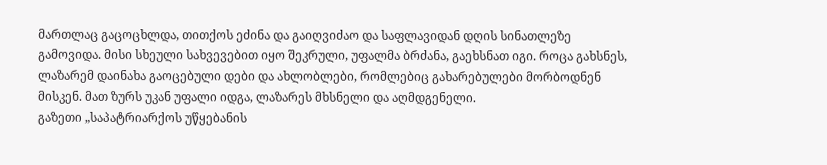მართლაც გაცოცხლდა, თითქოს ეძინა და გაიღვიძაო და საფლავიდან დღის სინათლეზე გამოვიდა. მისი სხეული სახვევებით იყო შეკრული, უფალმა ბრძანა, გაეხსნათ იგი. როცა გახსნეს, ლაზარემ დაინახა გაოცებული დები და ახლობლები, რომლებიც გახარებულები მორბოდნენ მისკენ. მათ ზურს უკან უფალი იდგა, ლაზარეს მხსნელი და აღმდგენელი.
გაზეთი „საპატრიარქოს უწყებანის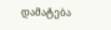დამატება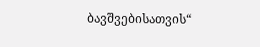ბავშვებისათვის“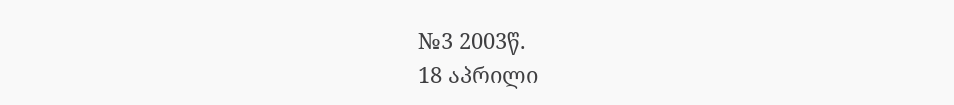№3 2003წ.
18 აპრილი